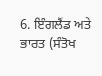6. ਇੰਗਲੈਂਡ ਅਤੇ ਭਾਰਤ (ਸੰਤੋਖ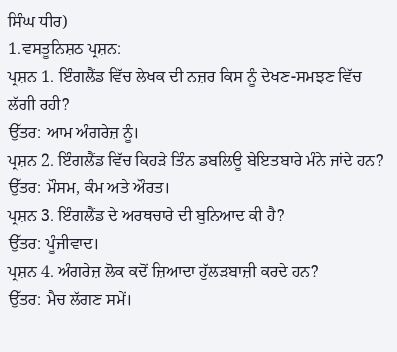ਸਿੰਘ ਧੀਰ)
1.ਵਸਤੂਨਿਸ਼ਠ ਪ੍ਰਸ਼ਨ:
ਪ੍ਰਸ਼ਨ 1. ਇੰਗਲੈਂਡ ਵਿੱਚ ਲੇਖਕ ਦੀ ਨਜ਼ਰ ਕਿਸ ਨੂੰ ਦੇਖਣ-ਸਮਝਣ ਵਿੱਚ ਲੱਗੀ ਰਹੀ?
ਉੱਤਰ: ਆਮ ਅੰਗਰੇਜ਼ ਨੂੰ।
ਪ੍ਰਸ਼ਨ 2. ਇੰਗਲੈਂਡ ਵਿੱਚ ਕਿਹੜੇ ਤਿੰਨ ਡਬਲਿਊ ਬੇਇਤਬਾਰੇ ਮੰਨੇ ਜਾਂਦੇ ਹਨ?
ਉੱਤਰ: ਮੌਸਮ, ਕੰਮ ਅਤੇ ਔਰਤ।
ਪ੍ਰਸ਼ਨ 3. ਇੰਗਲੈਂਡ ਦੇ ਅਰਥਚਾਰੇ ਦੀ ਬੁਨਿਆਦ ਕੀ ਹੈ?
ਉੱਤਰ: ਪੂੰਜੀਵਾਦ।
ਪ੍ਰਸ਼ਨ 4. ਅੰਗਰੇਜ਼ ਲੋਕ ਕਦੋਂ ਜ਼ਿਆਦਾ ਹੁੱਲੜਬਾਜ਼ੀ ਕਰਦੇ ਹਨ?
ਉੱਤਰ: ਮੈਚ ਲੱਗਣ ਸਮੇਂ।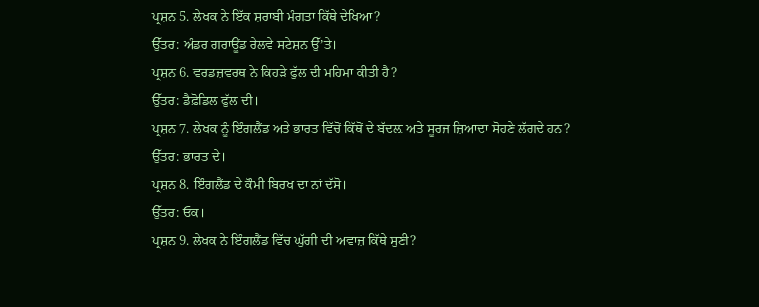ਪ੍ਰਸ਼ਨ 5. ਲੇਖਕ ਨੇ ਇੱਕ ਸ਼ਰਾਬੀ ਮੰਗਤਾ ਕਿੱਥੇ ਦੇਖਿਆ?
ਉੱਤਰ: ਅੰਡਰ ਗਰਾਊਂਡ ਰੇਲਵੇ ਸਟੇਸ਼ਨ ਉੱ’ਤੇ।
ਪ੍ਰਸ਼ਨ 6. ਵਰਡਜ਼ਵਰਥ ਨੇ ਕਿਹੜੇ ਫੁੱਲ ਦੀ ਮਹਿਮਾ ਕੀਤੀ ਹੈ?
ਉੱਤਰ: ਡੈਫ਼ੋਡਿਲ ਫੁੱਲ ਦੀ।
ਪ੍ਰਸ਼ਨ 7. ਲੇਖਕ ਨੂੰ ਇੰਗਲੈਂਡ ਅਤੇ ਭਾਰਤ ਵਿੱਚੋਂ ਕਿੱਥੋਂ ਦੇ ਬੱਦਲ਼ ਅਤੇ ਸੂਰਜ ਜ਼ਿਆਦਾ ਸੋਹਣੇ ਲੱਗਦੇ ਹਨ?
ਉੱਤਰ: ਭਾਰਤ ਦੇ।
ਪ੍ਰਸ਼ਨ 8. ਇੰਗਲੈਂਡ ਦੇ ਕੌਮੀ ਬਿਰਖ ਦਾ ਨਾਂ ਦੱਸੋ।
ਉੱਤਰ: ਓਕ।
ਪ੍ਰਸ਼ਨ 9. ਲੇਖਕ ਨੇ ਇੰਗਲੈਂਡ ਵਿੱਚ ਘੁੱਗੀ ਦੀ ਅਵਾਜ਼ ਕਿੱਥੇ ਸੁਣੀ?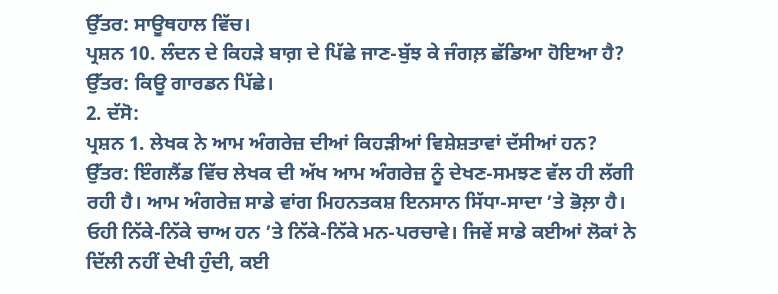ਉੱਤਰ: ਸਾਊਥਹਾਲ ਵਿੱਚ।
ਪ੍ਰਸ਼ਨ 10. ਲੰਦਨ ਦੇ ਕਿਹੜੇ ਬਾਗ਼ ਦੇ ਪਿੱਛੇ ਜਾਣ-ਬੁੱਝ ਕੇ ਜੰਗਲ਼ ਛੱਡਿਆ ਹੋਇਆ ਹੈ?
ਉੱਤਰ: ਕਿਊ ਗਾਰਡਨ ਪਿੱਛੇ।
2. ਦੱਸੋ:
ਪ੍ਰਸ਼ਨ 1. ਲੇਖਕ ਨੇ ਆਮ ਅੰਗਰੇਜ਼ ਦੀਆਂ ਕਿਹੜੀਆਂ ਵਿਸ਼ੇਸ਼ਤਾਵਾਂ ਦੱਸੀਆਂ ਹਨ?
ਉੱਤਰ: ਇੰਗਲੈਂਡ ਵਿੱਚ ਲੇਖਕ ਦੀ ਅੱਖ ਆਮ ਅੰਗਰੇਜ਼ ਨੂੰ ਦੇਖਣ-ਸਮਝਣ ਵੱਲ ਹੀ ਲੱਗੀ ਰਹੀ ਹੈ। ਆਮ ਅੰਗਰੇਜ਼ ਸਾਡੇ ਵਾਂਗ ਮਿਹਨਤਕਸ਼ ਇਨਸਾਨ ਸਿੱਧਾ-ਸਾਦਾ ’ਤੇ ਭੋਲ਼ਾ ਹੈ। ਓਹੀ ਨਿੱਕੇ-ਨਿੱਕੇ ਚਾਅ ਹਨ ’ਤੇ ਨਿੱਕੇ-ਨਿੱਕੇ ਮਨ-ਪਰਚਾਵੇ। ਜਿਵੇਂ ਸਾਡੇ ਕਈਆਂ ਲੋਕਾਂ ਨੇ ਦਿੱਲੀ ਨਹੀਂ ਦੇਖੀ ਹੁੰਦੀ, ਕਈ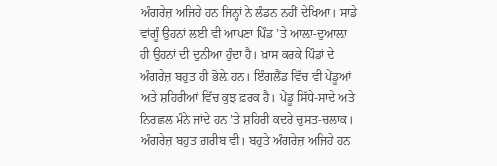ਅੰਗਰੇਜ਼ ਅਜਿਹੇ ਹਨ ਜਿਨ੍ਹਾਂ ਨੇ ਲੰਡਨ ਨਹੀਂ ਦੇਖਿਆ। ਸਾਡੇ ਵਾਂਗੂੰ ਉਹਨਾਂ ਲਈ ਵੀ ਆਪਣਾ ਪਿੰਡ ’ਤੇ ਆਲ਼ਾ-ਦੁਆਲ਼ਾ ਹੀ ਉਹਨਾਂ ਦੀ ਦੁਨੀਆ ਹੁੰਦਾ ਹੈ। ਖ਼ਾਸ ਕਰਕੇ ਪਿੰਡਾਂ ਦੇ ਅੰਗਰੇਜ਼ ਬਹੁਤ ਹੀ ਭੋਲ਼ੇ ਹਨ। ਇੰਗਲੈਂਡ ਵਿੱਚ ਵੀ ਪੇਂਡੂਆਂ ਅਤੇ ਸ਼ਹਿਰੀਆਂ ਵਿੱਚ ਕੁਝ ਫ਼ਰਕ ਹੈ। ਪੇਂਡੂ ਸਿੱਧੇ-ਸਾਦੇ ਅਤੇ ਨਿਰਛਲ ਮੰਨੇ ਜਾਂਦੇ ਹਨ ’ਤੇ ਸ਼ਹਿਰੀ ਕਦਰੇ ਚੁਸਤ-ਚਲਾਕ। ਅੰਗਰੇਜ਼ ਬਹੁਤ ਗ਼ਰੀਬ ਵੀ। ਬਹੁਤੇ ਅੰਗਰੇਜ਼ ਅਜਿਹੇ ਹਨ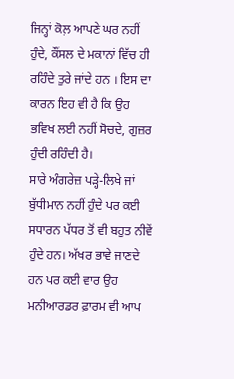ਜਿਨ੍ਹਾਂ ਕੋਲ਼ ਆਪਣੇ ਘਰ ਨਹੀਂ ਹੁੰਦੇ, ਕੌਂਸਲ ਦੇ ਮਕਾਨਾਂ ਵਿੱਚ ਹੀ ਰਹਿੰਦੇ ਤੁਰੇ ਜਾਂਦੇ ਹਨ । ਇਸ ਦਾ ਕਾਰਨ ਇਹ ਵੀ ਹੈ ਕਿ ਉਹ ਭਵਿਖ ਲਈ ਨਹੀਂ ਸੋਚਦੇ, ਗੁਜ਼ਰ ਹੁੰਦੀ ਰਹਿੰਦੀ ਹੈ।
ਸਾਰੇ ਅੰਗਰੇਜ਼ ਪੜ੍ਹੇ-ਲਿਖੇ ਜਾਂ ਬੁੱਧੀਮਾਨ ਨਹੀਂ ਹੁੰਦੇ ਪਰ ਕਈ ਸਧਾਰਨ ਪੱਧਰ ਤੋਂ ਵੀ ਬਹੁਤ ਨੀਵੇਂ ਹੁੰਦੇ ਹਨ। ਅੱਖਰ ਭਾਵੇ ਜਾਣਦੇ ਹਨ ਪਰ ਕਈ ਵਾਰ ਉਹ ਮਨੀਆਰਡਰ ਫ਼ਾਰਮ ਵੀ ਆਪ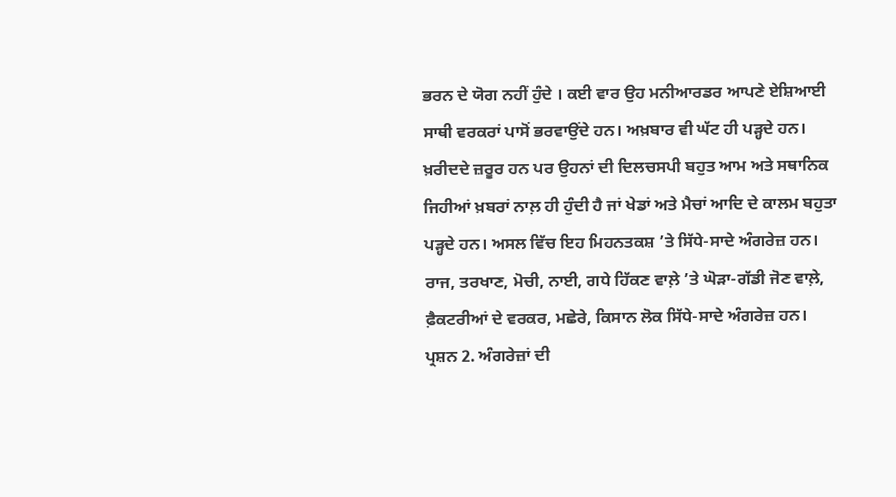ਭਰਨ ਦੇ ਯੋਗ ਨਹੀਂ ਹੁੰਦੇ । ਕਈ ਵਾਰ ਉਹ ਮਨੀਆਰਡਰ ਆਪਣੇ ਏਸ਼ਿਆਈ ਸਾਥੀ ਵਰਕਰਾਂ ਪਾਸੋਂ ਭਰਵਾਉਂਦੇ ਹਨ। ਅਖ਼ਬਾਰ ਵੀ ਘੱਟ ਹੀ ਪੜ੍ਹਦੇ ਹਨ। ਖ਼ਰੀਦਦੇ ਜ਼ਰੂਰ ਹਨ ਪਰ ਉਹਨਾਂ ਦੀ ਦਿਲਚਸਪੀ ਬਹੁਤ ਆਮ ਅਤੇ ਸਥਾਨਿਕ ਜਿਹੀਆਂ ਖ਼ਬਰਾਂ ਨਾਲ਼ ਹੀ ਹੁੰਦੀ ਹੈ ਜਾਂ ਖੇਡਾਂ ਅਤੇ ਮੈਚਾਂ ਆਦਿ ਦੇ ਕਾਲਮ ਬਹੁਤਾ ਪੜ੍ਹਦੇ ਹਨ। ਅਸਲ ਵਿੱਚ ਇਹ ਮਿਹਨਤਕਸ਼ ’ਤੇ ਸਿੱਧੇ-ਸਾਦੇ ਅੰਗਰੇਜ਼ ਹਨ। ਰਾਜ, ਤਰਖਾਣ, ਮੋਚੀ, ਨਾਈ, ਗਧੇ ਹਿੱਕਣ ਵਾਲ਼ੇ ’ਤੇ ਘੋੜਾ-ਗੱਡੀ ਜੋਣ ਵਾਲ਼ੇ, ਫ਼ੈਕਟਰੀਆਂ ਦੇ ਵਰਕਰ, ਮਛੇਰੇ, ਕਿਸਾਨ ਲੋਕ ਸਿੱਧੇ-ਸਾਦੇ ਅੰਗਰੇਜ਼ ਹਨ।
ਪ੍ਰਸ਼ਨ 2. ਅੰਗਰੇਜ਼ਾਂ ਦੀ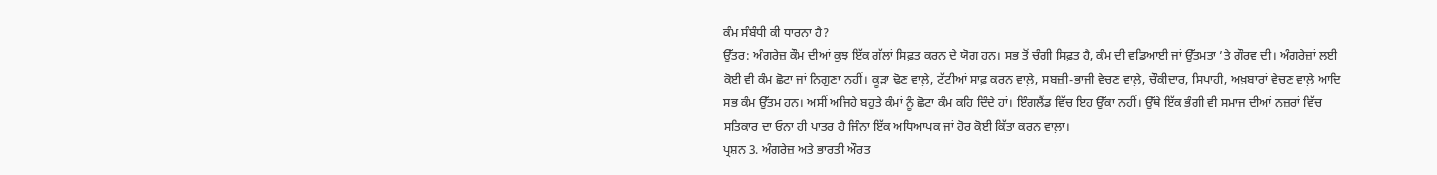ਕੰਮ ਸੰਬੰਧੀ ਕੀ ਧਾਰਨਾ ਹੈ?
ਉੱਤਰ: ਅੰਗਰੇਜ਼ ਕੌਮ ਦੀਆਂ ਕੁਝ ਇੱਕ ਗੱਲਾਂ ਸਿਫ਼ਤ ਕਰਨ ਦੇ ਯੋਗ ਹਨ। ਸਭ ਤੋਂ ਚੰਗੀ ਸਿਫ਼ਤ ਹੈ, ਕੰਮ ਦੀ ਵਡਿਆਈ ਜਾਂ ਉੱਤਮਤਾ ’ਤੇ ਗੌਰਵ ਦੀ। ਅੰਗਰੇਜ਼ਾਂ ਲਈ ਕੋਈ ਵੀ ਕੰਮ ਛੋਟਾ ਜਾਂ ਨਿਗੁਣਾ ਨਹੀਂ। ਕੂੜਾ ਢੋਣ ਵਾਲ਼ੇ, ਟੱਟੀਆਂ ਸਾਫ਼ ਕਰਨ ਵਾਲ਼ੇ, ਸਬਜ਼ੀ-ਭਾਜੀ ਵੇਚਣ ਵਾਲ਼ੇ, ਚੌਕੀਦਾਰ, ਸਿਪਾਹੀ, ਅਖ਼ਬਾਰਾਂ ਵੇਚਣ ਵਾਲ਼ੇ ਆਦਿ ਸਭ ਕੰਮ ਉੱਤਮ ਹਨ। ਅਸੀਂ ਅਜਿਹੇ ਬਹੁਤੇ ਕੰਮਾਂ ਨੂੰ ਛੋਟਾ ਕੰਮ ਕਹਿ ਦਿੰਦੇ ਹਾਂ। ਇੰਗਲੈਂਡ ਵਿੱਚ ਇਹ ਉੱਕਾ ਨਹੀਂ। ਉੱਥੇ ਇੱਕ ਭੰਗੀ ਵੀ ਸਮਾਜ ਦੀਆਂ ਨਜ਼ਰਾਂ ਵਿੱਚ ਸਤਿਕਾਰ ਦਾ ਓਨਾ ਹੀ ਪਾਤਰ ਹੈ ਜਿੰਨਾ ਇੱਕ ਅਧਿਆਪਕ ਜਾਂ ਹੋਰ ਕੋਈ ਕਿੱਤਾ ਕਰਨ ਵਾਲ਼ਾ।
ਪ੍ਰਸ਼ਨ 3. ਅੰਗਰੇਜ਼ ਅਤੇ ਭਾਰਤੀ ਔਰਤ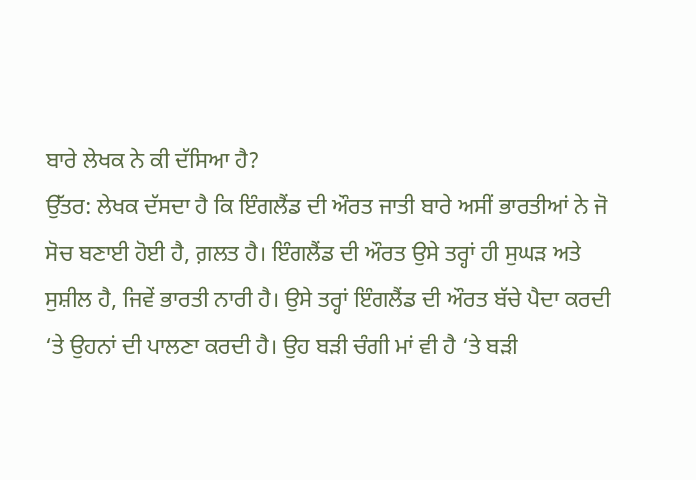ਬਾਰੇ ਲੇਖਕ ਨੇ ਕੀ ਦੱਸਿਆ ਹੈ?
ਉੱਤਰ: ਲੇਖਕ ਦੱਸਦਾ ਹੈ ਕਿ ਇੰਗਲੈਂਡ ਦੀ ਔਰਤ ਜਾਤੀ ਬਾਰੇ ਅਸੀਂ ਭਾਰਤੀਆਂ ਨੇ ਜੋ ਸੋਚ ਬਣਾਈ ਹੋਈ ਹੈ, ਗ਼ਲਤ ਹੈ। ਇੰਗਲੈਂਡ ਦੀ ਔਰਤ ਉਸੇ ਤਰ੍ਹਾਂ ਹੀ ਸੁਘੜ ਅਤੇ ਸੁਸ਼ੀਲ ਹੈ, ਜਿਵੇਂ ਭਾਰਤੀ ਨਾਰੀ ਹੈ। ਉਸੇ ਤਰ੍ਹਾਂ ਇੰਗਲੈਂਡ ਦੀ ਔਰਤ ਬੱਚੇ ਪੈਦਾ ਕਰਦੀ ‘ਤੇ ਉਹਨਾਂ ਦੀ ਪਾਲਣਾ ਕਰਦੀ ਹੈ। ਉਹ ਬੜੀ ਚੰਗੀ ਮਾਂ ਵੀ ਹੈ ‘ਤੇ ਬੜੀ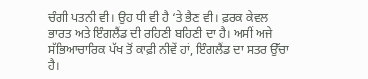ਚੰਗੀ ਪਤਨੀ ਵੀ। ਉਹ ਧੀ ਵੀ ਹੈ ‘ਤੇ ਭੈਣ ਵੀ। ਫ਼ਰਕ ਕੇਵਲ ਭਾਰਤ ਅਤੇ ਇੰਗਲੈਂਡ ਦੀ ਰਹਿਣੀ ਬਹਿਣੀ ਦਾ ਹੈ। ਅਸੀਂ ਅਜੇ ਸੱਭਿਆਚਾਰਿਕ ਪੱਖ ਤੋਂ ਕਾਫ਼ੀ ਨੀਵੇਂ ਹਾਂ, ਇੰਗਲੈਂਡ ਦਾ ਸਤਰ ਉੱਚਾ ਹੈ।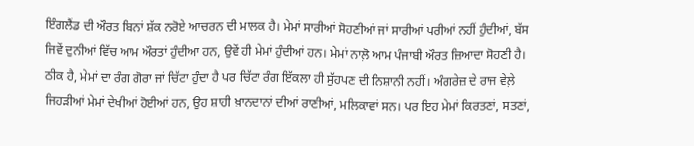ਇੰਗਲੈਂਡ ਦੀ ਔਰਤ ਬਿਨਾਂ ਸ਼ੱਕ ਨਰੋਏ ਆਚਰਨ ਦੀ ਮਾਲਕ ਹੈ। ਮੇਮਾਂ ਸਾਰੀਆਂ ਸੋਹਣੀਆਂ ਜਾਂ ਸਾਰੀਆਂ ਪਰੀਆਂ ਨਹੀਂ ਹੁੰਦੀਆਂ, ਬੱਸ ਜਿਵੇਂ ਦੁਨੀਆਂ ਵਿੱਚ ਆਮ ਔਰਤਾਂ ਹੁੰਦੀਆ ਹਨ, ਉਵੇਂ ਹੀ ਮੇਮਾਂ ਹੁੰਦੀਆਂ ਹਨ। ਮੇਮਾਂ ਨਾਲ਼ੋ ਆਮ ਪੰਜਾਬੀ ਔਰਤ ਜ਼ਿਆਦਾ ਸੋਹਣੀ ਹੈ। ਠੀਕ ਹੈ, ਮੇਮਾਂ ਦਾ ਰੰਗ ਗੋਰਾ ਜਾਂ ਚਿੱਟਾ ਹੁੰਦਾ ਹੈ ਪਰ ਚਿੱਟਾ ਰੰਗ ਇੱਕਲਾ ਹੀ ਸੁੱਹਪਣ ਦੀ ਨਿਸ਼ਾਨੀ ਨਹੀਂ। ਅੰਗਰੇਜ਼ ਦੇ ਰਾਜ ਵੇਲ਼ੇ ਜਿਹੜੀਆਂ ਮੇਮਾਂ ਦੇਖੀਆਂ ਹੋਈਆਂ ਹਨ, ਉਹ ਸ਼ਾਹੀ ਖ਼ਾਨਦਾਨਾਂ ਦੀਆਂ ਰਾਣੀਆਂ, ਮਲਿਕਾਵਾਂ ਸਨ। ਪਰ ਇਹ ਮੇਮਾਂ ਕਿਰਤਣਾਂ, ਸਤਣਾਂ,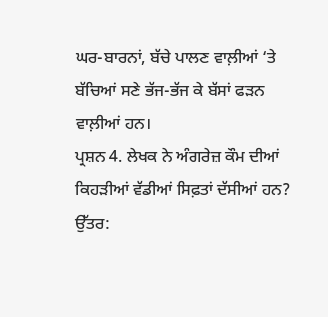ਘਰ-ਬਾਰਨਾਂ, ਬੱਚੇ ਪਾਲਣ ਵਾਲ਼ੀਆਂ ‘ਤੇ ਬੱਚਿਆਂ ਸਣੇ ਭੱਜ-ਭੱਜ ਕੇ ਬੱਸਾਂ ਫੜਨ ਵਾਲ਼ੀਆਂ ਹਨ।
ਪ੍ਰਸ਼ਨ 4. ਲੇਖਕ ਨੇ ਅੰਗਰੇਜ਼ ਕੌਮ ਦੀਆਂ ਕਿਹੜੀਆਂ ਵੱਡੀਆਂ ਸਿਫ਼ਤਾਂ ਦੱਸੀਆਂ ਹਨ?
ਉੱਤਰ: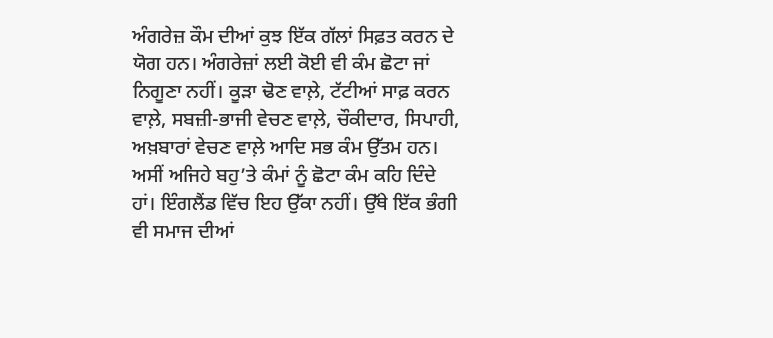ਅੰਗਰੇਜ਼ ਕੌਮ ਦੀਆਂ ਕੁਝ ਇੱਕ ਗੱਲਾਂ ਸਿਫ਼ਤ ਕਰਨ ਦੇ ਯੋਗ ਹਨ। ਅੰਗਰੇਜ਼ਾਂ ਲਈ ਕੋਈ ਵੀ ਕੰਮ ਛੋਟਾ ਜਾਂ ਨਿਗੂਣਾ ਨਹੀਂ। ਕੂੜਾ ਢੋਣ ਵਾਲ਼ੇ, ਟੱਟੀਆਂ ਸਾਫ਼ ਕਰਨ ਵਾਲ਼ੇ, ਸਬਜ਼ੀ-ਭਾਜੀ ਵੇਚਣ ਵਾਲ਼ੇ, ਚੌਕੀਦਾਰ, ਸਿਪਾਹੀ, ਅਖ਼ਬਾਰਾਂ ਵੇਚਣ ਵਾਲ਼ੇ ਆਦਿ ਸਭ ਕੰਮ ਉੱਤਮ ਹਨ। ਅਸੀਂ ਅਜਿਹੇ ਬਹੁ’ਤੇ ਕੰਮਾਂ ਨੂੰ ਛੋਟਾ ਕੰਮ ਕਹਿ ਦਿੰਦੇ ਹਾਂ। ਇੰਗਲੈਂਡ ਵਿੱਚ ਇਹ ਉੱਕਾ ਨਹੀਂ। ਉੱਥੇ ਇੱਕ ਭੰਗੀ ਵੀ ਸਮਾਜ ਦੀਆਂ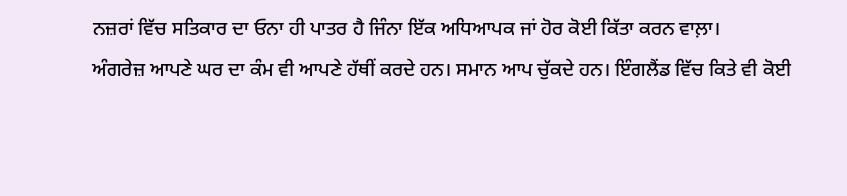ਨਜ਼ਰਾਂ ਵਿੱਚ ਸਤਿਕਾਰ ਦਾ ਓਨਾ ਹੀ ਪਾਤਰ ਹੈ ਜਿੰਨਾ ਇੱਕ ਅਧਿਆਪਕ ਜਾਂ ਹੋਰ ਕੋਈ ਕਿੱਤਾ ਕਰਨ ਵਾਲ਼ਾ।
ਅੰਗਰੇਜ਼ ਆਪਣੇ ਘਰ ਦਾ ਕੰਮ ਵੀ ਆਪਣੇ ਹੱਥੀਂ ਕਰਦੇ ਹਨ। ਸਮਾਨ ਆਪ ਚੁੱਕਦੇ ਹਨ। ਇੰਗਲੈਂਡ ਵਿੱਚ ਕਿਤੇ ਵੀ ਕੋਈ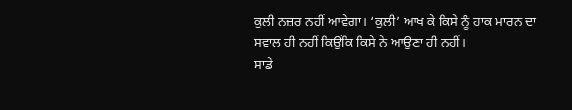ਕੁਲੀ ਨਜ਼ਰ ਨਹੀਂ ਆਵੇਗਾ। ‘ਕੁਲੀ’ ਆਖ ਕੇ ਕਿਸੇ ਨੂੰ ਹਾਕ ਮਾਰਨ ਦਾ ਸਵਾਲ ਹੀ ਨਹੀਂ ਕਿਉਂਕਿ ਕਿਸੇ ਨੇ ਆਉਣਾ ਹੀ ਨਹੀਂ।
ਸਾਡੇ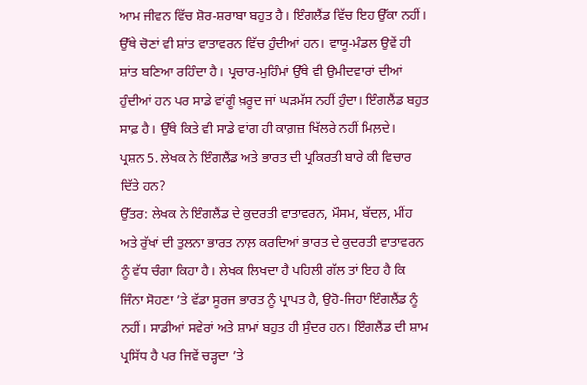ਆਮ ਜੀਵਨ ਵਿੱਚ ਸ਼ੋਰ-ਸ਼ਰਾਬਾ ਬਹੁਤ ਹੈ। ਇੰਗਲੈਂਡ ਵਿੱਚ ਇਹ ਉੱਕਾ ਨਹੀਂ। ਉੱਥੇ ਚੋਣਾਂ ਵੀ ਸ਼ਾਂਤ ਵਾਤਾਵਰਨ ਵਿੱਚ ਹੁੰਦੀਆਂ ਹਨ। ਵਾਯੂ-ਮੰਡਲ ਉਵੇਂ ਹੀ ਸ਼ਾਂਤ ਬਣਿਆ ਰਹਿੰਦਾ ਹੈ। ਪ੍ਰਚਾਰ-ਮੁਹਿੰਮਾਂ ਉੱਥੇ ਵੀ ਉਮੀਦਵਾਰਾਂ ਦੀਆਂ ਹੁੰਦੀਆਂ ਹਨ ਪਰ ਸਾਡੇ ਵਾਂਗੂੰ ਖ਼ਰੂਦ ਜਾਂ ਘੜਮੱਸ ਨਹੀਂ ਹੁੰਦਾ। ਇੰਗਲੈਂਡ ਬਹੁਤ ਸਾਫ਼ ਹੈ। ਉੱਥੇ ਕਿਤੇ ਵੀ ਸਾਡੇ ਵਾਂਗ ਹੀ ਕਾਗ਼ਜ਼ ਖਿੱਲਰੇ ਨਹੀਂ ਮਿਲ਼ਦੇ।
ਪ੍ਰਸ਼ਨ 5. ਲੇਖਕ ਨੇ ਇੰਗਲੈਂਡ ਅਤੇ ਭਾਰਤ ਦੀ ਪ੍ਰਕਿਰਤੀ ਬਾਰੇ ਕੀ ਵਿਚਾਰ ਦਿੱਤੇ ਹਨ?
ਉੱਤਰ: ਲੇਖਕ ਨੇ ਇੰਗਲੈਂਡ ਦੇ ਕੁਦਰਤੀ ਵਾਤਾਵਰਨ, ਮੌਸਮ, ਬੱਦਲ਼, ਮੀਂਹ ਅਤੇ ਰੁੱਖਾਂ ਦੀ ਤੁਲਨਾ ਭਾਰਤ ਨਾਲ਼ ਕਰਦਿਆਂ ਭਾਰਤ ਦੇ ਕੁਦਰਤੀ ਵਾਤਾਵਰਨ ਨੂੰ ਵੱਧ ਚੰਗਾ ਕਿਹਾ ਹੈ। ਲੇਖਕ ਲਿਖਦਾ ਹੈ ਪਹਿਲੀ ਗੱਲ ਤਾਂ ਇਹ ਹੈ ਕਿ ਜਿੰਨਾ ਸੋਹਣਾ ’ਤੇ ਵੱਡਾ ਸੂਰਜ ਭਾਰਤ ਨੂੰ ਪ੍ਰਾਪਤ ਹੈ, ਉਹੋ-ਜਿਹਾ ਇੰਗਲੈਂਡ ਨੂੰ ਨਹੀਂ। ਸਾਡੀਆਂ ਸਵੇਰਾਂ ਅਤੇ ਸ਼ਾਮਾਂ ਬਹੁਤ ਹੀ ਸੁੰਦਰ ਹਨ। ਇੰਗਲੈਂਡ ਦੀ ਸ਼ਾਮ ਪ੍ਰਸਿੱਧ ਹੈ ਪਰ ਜਿਵੇਂ ਚੜ੍ਹਦਾ ’ਤੇ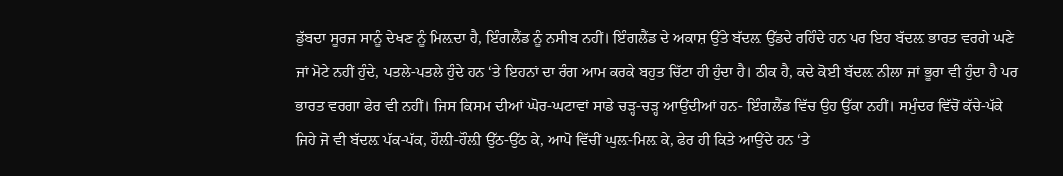ਡੁੱਬਦਾ ਸੂਰਜ ਸਾਨੂੰ ਦੇਖਣ ਨੂੰ ਮਿਲ਼ਦਾ ਹੈ, ਇੰਗਲੈਂਡ ਨੂੰ ਨਸੀਬ ਨਹੀਂ। ਇੰਗਲੈਂਡ ਦੇ ਅਕਾਸ਼ ਉੱਤੇ ਬੱਦਲ਼ ਉੱਡਦੇ ਰਹਿੰਦੇ ਹਨ ਪਰ ਇਹ ਬੱਦਲ਼ ਭਾਰਤ ਵਰਗੇ ਘਣੇ ਜਾਂ ਮੋਟੇ ਨਹੀਂ ਹੁੰਦੇ, ਪਤਲੇ-ਪਤਲੇ ਹੁੰਦੇ ਹਨ ‘ਤੇ ਇਹਨਾਂ ਦਾ ਰੰਗ ਆਮ ਕਰਕੇ ਬਹੁਤ ਚਿੱਟਾ ਹੀ ਹੁੰਦਾ ਹੈ। ਠੀਕ ਹੈ, ਕਦੇ ਕੋਈ ਬੱਦਲ਼ ਨੀਲਾ ਜਾਂ ਭੂਰਾ ਵੀ ਹੁੰਦਾ ਹੈ ਪਰ ਭਾਰਤ ਵਰਗਾ ਫੇਰ ਵੀ ਨਹੀਂ। ਜਿਸ ਕਿਸਮ ਦੀਆਂ ਘੋਰ-ਘਟਾਵਾਂ ਸਾਡੇ ਚੜ੍ਹ-ਚੜ੍ਹ ਆਉਂਦੀਆਂ ਹਨ- ਇੰਗਲੈਂਡ ਵਿੱਚ ਉਹ ਉੱਕਾ ਨਹੀਂ। ਸਮੁੰਦਰ ਵਿੱਚੋਂ ਕੱਚੇ-ਪੱਕੇ ਜਿਹੇ ਜੋ ਵੀ ਬੱਦਲ਼ ਪੱਕ-ਪੱਕ, ਹੌਲ਼ੀ-ਹੌਲ਼ੀ ਉੱਠ-ਉੱਠ ਕੇ, ਆਪੋ ਵਿੱਚੀਂ ਘੁਲ਼-ਮਿਲ਼ ਕੇ, ਫੇਰ ਹੀ ਕਿਤੇ ਆਉਂਦੇ ਹਨ ‘ਤੇ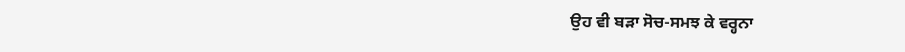ਉਹ ਵੀ ਬੜਾ ਸੋਚ-ਸਮਝ ਕੇ ਵਰ੍ਹਨਾ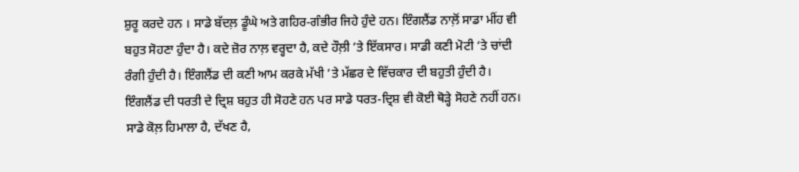ਸ਼ੁਰੂ ਕਰਦੇ ਹਨ । ਸਾਡੇ ਬੱਦਲ਼ ਡੂੰਘੇ ਅਤੇ ਗਹਿਰ-ਗੰਭੀਰ ਜਿਹੇ ਹੁੰਦੇ ਹਨ। ਇੰਗਲੈਂਡ ਨਾਲ਼ੋਂ ਸਾਡਾ ਮੀਂਹ ਵੀ ਬਹੁਤ ਸੋਹਣਾ ਹੁੰਦਾ ਹੈ। ਕਦੇ ਜ਼ੋਰ ਨਾਲ਼ ਵਰ੍ਹਦਾ ਹੈ, ਕਦੇ ਹੌਲ਼ੀ ’ਤੇ ਇੱਕਸਾਰ। ਸਾਡੀ ਕਣੀ ਮੋਟੀ ‘ਤੇ ਚਾਂਦੀ ਰੰਗੀ ਹੁੰਦੀ ਹੈ। ਇੰਗਲੈਂਡ ਦੀ ਕਣੀ ਆਮ ਕਰਕੇ ਮੱਖੀ ’ਤੇ ਮੱਛਰ ਦੇ ਵਿੱਚਕਾਰ ਦੀ ਬਹੁਤੀ ਹੁੰਦੀ ਹੈ।
ਇੰਗਲੈਂਡ ਦੀ ਧਰਤੀ ਦੇ ਦ੍ਰਿਸ਼ ਬਹੁਤ ਹੀ ਸੋਹਣੇ ਹਨ ਪਰ ਸਾਡੇ ਧਰਤ-ਦ੍ਰਿਸ਼ ਵੀ ਕੋਈ ਥੋੜ੍ਹੇ ਸੋਹਣੇ ਨਹੀਂ ਹਨ। ਸਾਡੇ ਕੋਲ਼ ਹਿਮਾਲਾ ਹੈ, ਦੱਖਣ ਹੈ,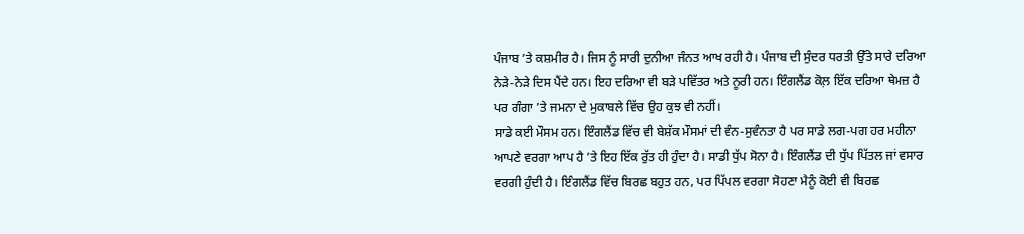ਪੰਜਾਬ ’ਤੇ ਕਸ਼ਮੀਰ ਹੈ। ਜਿਸ ਨੂੰ ਸਾਰੀ ਦੁਨੀਆ ਜੰਨਤ ਆਖ ਰਹੀ ਹੈ। ਪੰਜਾਬ ਦੀ ਸੁੰਦਰ ਧਰਤੀ ਉੱਤੇ ਸਾਰੇ ਦਰਿਆ ਨੇੜੇ-ਨੇੜੇ ਦਿਸ ਪੈਂਦੇ ਹਨ। ਇਹ ਦਰਿਆ ਵੀ ਬੜੇ ਪਵਿੱਤਰ ਅਤੇ ਨੂਰੀ ਹਨ। ਇੰਗਲੈਂਡ ਕੋਲ਼ ਇੱਕ ਦਰਿਆ ਥੇਮਜ਼ ਹੈ ਪਰ ਗੰਗਾ ’ਤੇ ਜਮਨਾ ਦੇ ਮੁਕਾਬਲੇ ਵਿੱਚ ਉਹ ਕੁਝ ਵੀ ਨਹੀਂ।
ਸਾਡੇ ਕਈ ਮੌਸਮ ਹਨ। ਇੰਗਲੈਂਡ ਵਿੱਚ ਵੀ ਬੇਸ਼ੱਕ ਮੌਸਮਾਂ ਦੀ ਵੰਨ-ਸੁਵੰਨਤਾ ਹੈ ਪਰ ਸਾਡੇ ਲਗ-ਪਗ ਹਰ ਮਹੀਨਾ ਆਪਣੇ ਵਰਗਾ ਆਪ ਹੈ ’ਤੇ ਇਹ ਇੱਕ ਰੁੱਤ ਹੀ ਹੁੰਦਾ ਹੈ। ਸਾਡੀ ਧੁੱਪ ਸੋਨਾ ਹੈ। ਇੰਗਲੈਂਡ ਦੀ ਧੁੱਪ ਪਿੱਤਲ ਜਾਂ ਵਸਾਰ ਵਰਗੀ ਹੁੰਦੀ ਹੈ। ਇੰਗਲੈਂਡ ਵਿੱਚ ਬਿਰਛ ਬਹੁਤ ਹਨ, ਪਰ ਪਿੱਪਲ ਵਰਗਾ ਸੋਹਣਾ ਮੈਨੂੰ ਕੋਈ ਵੀ ਬਿਰਛ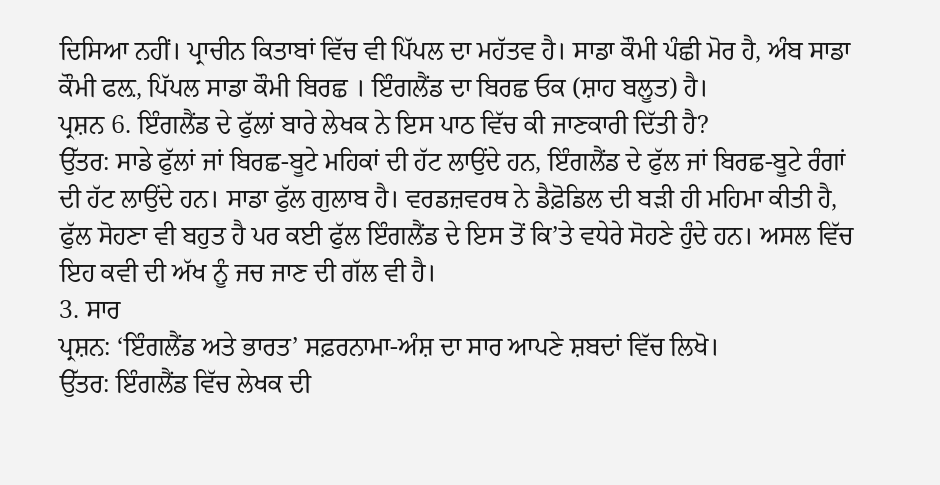ਦਿਸਿਆ ਨਹੀਂ। ਪ੍ਰਾਚੀਨ ਕਿਤਾਬਾਂ ਵਿੱਚ ਵੀ ਪਿੱਪਲ ਦਾ ਮਹੱਤਵ ਹੈ। ਸਾਡਾ ਕੌਮੀ ਪੰਛੀ ਮੋਰ ਹੈ, ਅੰਬ ਸਾਡਾ ਕੌਮੀ ਫਲ਼, ਪਿੱਪਲ ਸਾਡਾ ਕੌਮੀ ਬਿਰਛ । ਇੰਗਲੈਂਡ ਦਾ ਬਿਰਛ ਓਕ (ਸ਼ਾਹ ਬਲੂਤ) ਹੈ।
ਪ੍ਰਸ਼ਨ 6. ਇੰਗਲੈਂਡ ਦੇ ਫੁੱਲਾਂ ਬਾਰੇ ਲੇਖਕ ਨੇ ਇਸ ਪਾਠ ਵਿੱਚ ਕੀ ਜਾਣਕਾਰੀ ਦਿੱਤੀ ਹੈ?
ਉੱਤਰ: ਸਾਡੇ ਫੁੱਲਾਂ ਜਾਂ ਬਿਰਛ-ਬੂਟੇ ਮਹਿਕਾਂ ਦੀ ਹੱਟ ਲਾਉਂਦੇ ਹਨ, ਇੰਗਲੈਂਡ ਦੇ ਫੁੱਲ ਜਾਂ ਬਿਰਛ-ਬੂਟੇ ਰੰਗਾਂ ਦੀ ਹੱਟ ਲਾਉਂਦੇ ਹਨ। ਸਾਡਾ ਫੁੱਲ ਗੁਲਾਬ ਹੈ। ਵਰਡਜ਼ਵਰਥ ਨੇ ਡੈਫ਼ੋਡਿਲ ਦੀ ਬੜੀ ਹੀ ਮਹਿਮਾ ਕੀਤੀ ਹੈ, ਫੁੱਲ ਸੋਹਣਾ ਵੀ ਬਹੁਤ ਹੈ ਪਰ ਕਈ ਫੁੱਲ ਇੰਗਲੈਂਡ ਦੇ ਇਸ ਤੋਂ ਕਿ’ਤੇ ਵਧੇਰੇ ਸੋਹਣੇ ਹੁੰਦੇ ਹਨ। ਅਸਲ ਵਿੱਚ ਇਹ ਕਵੀ ਦੀ ਅੱਖ ਨੂੰ ਜਚ ਜਾਣ ਦੀ ਗੱਲ ਵੀ ਹੈ।
3. ਸਾਰ
ਪ੍ਰਸ਼ਨ: ‘ਇੰਗਲੈਂਡ ਅਤੇ ਭਾਰਤ’ ਸਫ਼ਰਨਾਮਾ-ਅੰਸ਼ ਦਾ ਸਾਰ ਆਪਣੇ ਸ਼ਬਦਾਂ ਵਿੱਚ ਲਿਖੋ।
ਉੱਤਰ: ਇੰਗਲੈਂਡ ਵਿੱਚ ਲੇਖਕ ਦੀ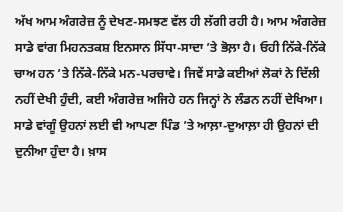ਅੱਖ ਆਮ ਅੰਗਰੇਜ਼ ਨੂੰ ਦੇਖਣ-ਸਮਝਣ ਵੱਲ ਹੀ ਲੱਗੀ ਰਹੀ ਹੈ। ਆਮ ਅੰਗਰੇਜ਼ ਸਾਡੇ ਵਾਂਗ ਮਿਹਨਤਕਸ਼ ਇਨਸਾਨ ਸਿੱਧਾ-ਸਾਦਾ ’ਤੇ ਭੋਲ਼ਾ ਹੈ। ਓਹੀ ਨਿੱਕੇ-ਨਿੱਕੇ ਚਾਅ ਹਨ ’ਤੇ ਨਿੱਕੇ-ਨਿੱਕੇ ਮਨ-ਪਰਚਾਵੇ। ਜਿਵੇਂ ਸਾਡੇ ਕਈਆਂ ਲੋਕਾਂ ਨੇ ਦਿੱਲੀ ਨਹੀਂ ਦੇਖੀ ਹੁੰਦੀ, ਕਈ ਅੰਗਰੇਜ਼ ਅਜਿਹੇ ਹਨ ਜਿਨ੍ਹਾਂ ਨੇ ਲੰਡਨ ਨਹੀਂ ਦੇਖਿਆ। ਸਾਡੇ ਵਾਂਗੂੰ ਉਹਨਾਂ ਲਈ ਵੀ ਆਪਣਾ ਪਿੰਡ ’ਤੇ ਆਲ਼ਾ-ਦੁਆਲ਼ਾ ਹੀ ਉਹਨਾਂ ਦੀ ਦੁਨੀਆ ਹੁੰਦਾ ਹੈ। ਖ਼ਾਸ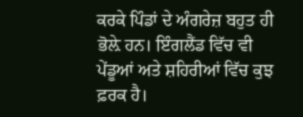ਕਰਕੇ ਪਿੰਡਾਂ ਦੇ ਅੰਗਰੇਜ਼ ਬਹੁਤ ਹੀ ਭੋਲ਼ੇ ਹਨ। ਇੰਗਲੈਂਡ ਵਿੱਚ ਵੀ ਪੇਂਡੂਆਂ ਅਤੇ ਸ਼ਹਿਰੀਆਂ ਵਿੱਚ ਕੁਝ ਫ਼ਰਕ ਹੈ।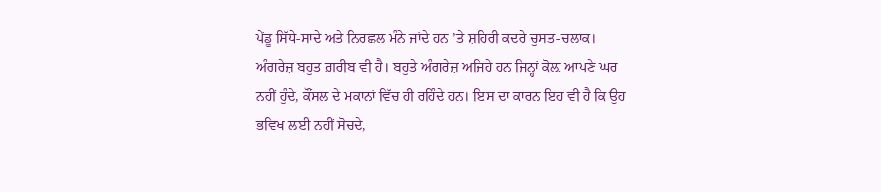ਪੇਂਡੂ ਸਿੱਧੇ-ਸਾਦੇ ਅਤੇ ਨਿਰਛਲ ਮੰਨੇ ਜਾਂਦੇ ਹਨ ’ਤੇ ਸ਼ਹਿਰੀ ਕਦਰੇ ਚੁਸਤ-ਚਲਾਕ। ਅੰਗਰੇਜ਼ ਬਹੁਤ ਗ਼ਰੀਬ ਵੀ ਹੈ। ਬਹੁਤੇ ਅੰਗਰੇਜ਼ ਅਜਿਹੇ ਹਨ ਜਿਨ੍ਹਾਂ ਕੋਲ਼ ਆਪਣੇ ਘਰ ਨਹੀਂ ਹੁੰਦੇ, ਕੌਂਸਲ ਦੇ ਮਕਾਨਾਂ ਵਿੱਚ ਹੀ ਰਹਿੰਦੇ ਹਨ। ਇਸ ਦਾ ਕਾਰਨ ਇਹ ਵੀ ਹੈ ਕਿ ਉਹ ਭਵਿਖ ਲਈ ਨਹੀਂ ਸੋਚਦੇ,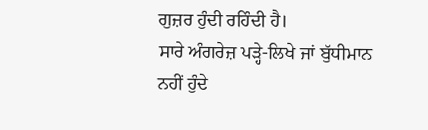ਗੁਜ਼ਰ ਹੁੰਦੀ ਰਹਿੰਦੀ ਹੈ।
ਸਾਰੇ ਅੰਗਰੇਜ਼ ਪੜ੍ਹੇ-ਲਿਖੇ ਜਾਂ ਬੁੱਧੀਮਾਨ ਨਹੀਂ ਹੁੰਦੇ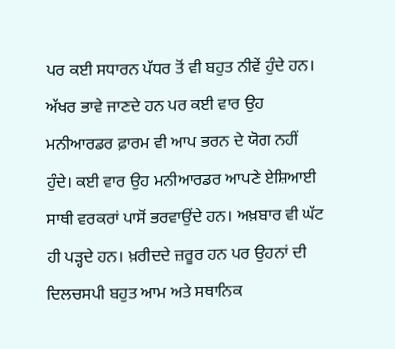ਪਰ ਕਈ ਸਧਾਰਨ ਪੱਧਰ ਤੋਂ ਵੀ ਬਹੁਤ ਨੀਵੇਂ ਹੁੰਦੇ ਹਨ। ਅੱਖਰ ਭਾਵੇ ਜਾਣਦੇ ਹਨ ਪਰ ਕਈ ਵਾਰ ਉਹ ਮਨੀਆਰਡਰ ਫ਼ਾਰਮ ਵੀ ਆਪ ਭਰਨ ਦੇ ਯੋਗ ਨਹੀਂ ਹੁੰਦੇ। ਕਈ ਵਾਰ ਉਹ ਮਨੀਆਰਡਰ ਆਪਣੇ ਏਸ਼ਿਆਈ ਸਾਥੀ ਵਰਕਰਾਂ ਪਾਸੋਂ ਭਰਵਾਉਂਦੇ ਹਨ। ਅਖ਼ਬਾਰ ਵੀ ਘੱਟ ਹੀ ਪੜ੍ਹਦੇ ਹਨ। ਖ਼ਰੀਦਦੇ ਜ਼ਰੂਰ ਹਨ ਪਰ ਉਹਨਾਂ ਦੀ ਦਿਲਚਸਪੀ ਬਹੁਤ ਆਮ ਅਤੇ ਸਥਾਨਿਕ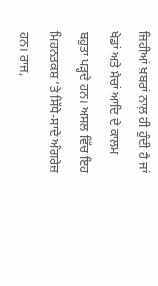ਜਿਹੀਆਂ ਖ਼ਬਰਾਂ ਨਾਲ਼ ਹੀ ਹੁੰਦੀ ਹੈ ਜਾਂ ਖੇਡਾਂ ਅਤੇ ਮੈਚਾਂ ਆਦਿ ਦੇ ਕਾਲਮ ਬਹੁਤਾ ਪੜ੍ਹਦੇ ਹਨ। ਅਸਲ ਵਿੱਚ ਇਹ ਮਿਹਨਤਕਸ਼ ’ਤੇ ਸਿੱਧੇ-ਸਾਦੇ ਅੰਗਰੇਜ਼ ਹਨ। ਰਾਜ,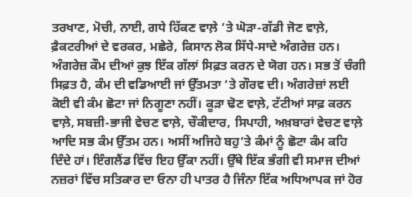ਤਰਖਾਣ, ਮੋਚੀ, ਨਾਈ, ਗਧੇ ਹਿੱਕਣ ਵਾਲ਼ੇ ’ਤੇ ਘੋੜਾ-ਗੱਡੀ ਜੋਣ ਵਾਲ਼ੇ, ਫ਼ੈਕਟਰੀਆਂ ਦੇ ਵਰਕਰ, ਮਛੇਰੇ, ਕਿਸਾਨ ਲੋਕ ਸਿੱਧੇ-ਸਾਦੇ ਅੰਗਰੇਜ਼ ਹਨ।
ਅੰਗਰੇਜ਼ ਕੌਮ ਦੀਆਂ ਕੁਝ ਇੱਕ ਗੱਲਾਂ ਸਿਫ਼ਤ ਕਰਨ ਦੇ ਯੋਗ ਹਨ। ਸਭ ਤੋਂ ਚੰਗੀ ਸਿਫ਼ਤ ਹੈ, ਕੰਮ ਦੀ ਵਡਿਆਈ ਜਾਂ ਉੱਤਮਤਾ ‘ਤੇ ਗੌਰਵ ਦੀ। ਅੰਗਰੇਜ਼ਾਂ ਲਈ ਕੋਈ ਵੀ ਕੰਮ ਛੋਟਾ ਜਾਂ ਨਿਗੂਣਾ ਨਹੀਂ। ਕੂੜਾ ਢੋਣ ਵਾਲ਼ੇ, ਟੱਟੀਆਂ ਸਾਫ਼ ਕਰਨ ਵਾਲ਼ੇ, ਸਬਜ਼ੀ-ਭਾਜੀ ਵੇਚਣ ਵਾਲ਼ੇ, ਚੌਕੀਦਾਰ, ਸਿਪਾਹੀ, ਅਖ਼ਬਾਰਾਂ ਵੇਚਣ ਵਾਲ਼ੇ ਆਦਿ ਸਭ ਕੰਮ ਉੱਤਮ ਹਨ। ਅਸੀਂ ਅਜਿਹੇ ਬਹੁ’ਤੇ ਕੰਮਾਂ ਨੂੰ ਛੋਟਾ ਕੰਮ ਕਹਿ ਦਿੰਦੇ ਹਾਂ। ਇੰਗਲੈਂਡ ਵਿੱਚ ਇਹ ਉੱਕਾ ਨਹੀਂ। ਉੱਥੇ ਇੱਕ ਭੰਗੀ ਵੀ ਸਮਾਜ ਦੀਆਂ ਨਜ਼ਰਾਂ ਵਿੱਚ ਸਤਿਕਾਰ ਦਾ ਓਨਾ ਹੀ ਪਾਤਰ ਹੈ ਜਿੰਨਾ ਇੱਕ ਅਧਿਆਪਕ ਜਾਂ ਹੋਰ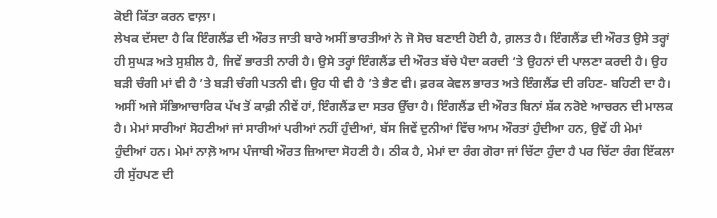ਕੋਈ ਕਿੱਤਾ ਕਰਨ ਵਾਲ਼ਾ।
ਲੇਖਕ ਦੱਸਦਾ ਹੈ ਕਿ ਇੰਗਲੈਂਡ ਦੀ ਔਰਤ ਜਾਤੀ ਬਾਰੇ ਅਸੀਂ ਭਾਰਤੀਆਂ ਨੇ ਜੋ ਸੋਚ ਬਣਾਈ ਹੋਈ ਹੈ, ਗ਼ਲਤ ਹੈ। ਇੰਗਲੈਂਡ ਦੀ ਔਰਤ ਉਸੇ ਤਰ੍ਹਾਂ ਹੀ ਸੁਘੜ ਅਤੇ ਸੁਸ਼ੀਲ ਹੈ, ਜਿਵੇਂ ਭਾਰਤੀ ਨਾਰੀ ਹੈ। ਉਸੇ ਤਰ੍ਹਾਂ ਇੰਗਲੈਂਡ ਦੀ ਔਰਤ ਬੱਚੇ ਪੈਦਾ ਕਰਦੀ ‘ਤੇ ਉਹਨਾਂ ਦੀ ਪਾਲਣਾ ਕਰਦੀ ਹੈ। ਉਹ ਬੜੀ ਚੰਗੀ ਮਾਂ ਵੀ ਹੈ ’ਤੇ ਬੜੀ ਚੰਗੀ ਪਤਨੀ ਵੀ। ਉਹ ਧੀ ਵੀ ਹੈ ’ਤੇ ਭੈਣ ਵੀ। ਫ਼ਰਕ ਕੇਵਲ ਭਾਰਤ ਅਤੇ ਇੰਗਲੈਂਡ ਦੀ ਰਹਿਣ- ਬਹਿਣੀ ਦਾ ਹੈ। ਅਸੀਂ ਅਜੇ ਸੱਭਿਆਚਾਰਿਕ ਪੱਖ ਤੋਂ ਕਾਫ਼ੀ ਨੀਵੇਂ ਹਾਂ, ਇੰਗਲੈਂਡ ਦਾ ਸਤਰ ਉੱਚਾ ਹੈ। ਇੰਗਲੈਂਡ ਦੀ ਔਰਤ ਬਿਨਾਂ ਸ਼ੱਕ ਨਰੋਏ ਆਚਰਨ ਦੀ ਮਾਲਕ ਹੈ। ਮੇਮਾਂ ਸਾਰੀਆਂ ਸੋਹਣੀਆਂ ਜਾਂ ਸਾਰੀਆਂ ਪਰੀਆਂ ਨਹੀਂ ਹੁੰਦੀਆਂ, ਬੱਸ ਜਿਵੇਂ ਦੁਨੀਆਂ ਵਿੱਚ ਆਮ ਔਰਤਾਂ ਹੁੰਦੀਆ ਹਨ, ਉਵੇਂ ਹੀ ਮੇਮਾਂ ਹੁੰਦੀਆਂ ਹਨ। ਮੇਮਾਂ ਨਾਲ਼ੋ ਆਮ ਪੰਜਾਬੀ ਔਰਤ ਜ਼ਿਆਦਾ ਸੋਹਣੀ ਹੈ। ਠੀਕ ਹੈ, ਮੇਮਾਂ ਦਾ ਰੰਗ ਗੋਰਾ ਜਾਂ ਚਿੱਟਾ ਹੁੰਦਾ ਹੈ ਪਰ ਚਿੱਟਾ ਰੰਗ ਇੱਕਲਾ ਹੀ ਸੁੱਹਪਣ ਦੀ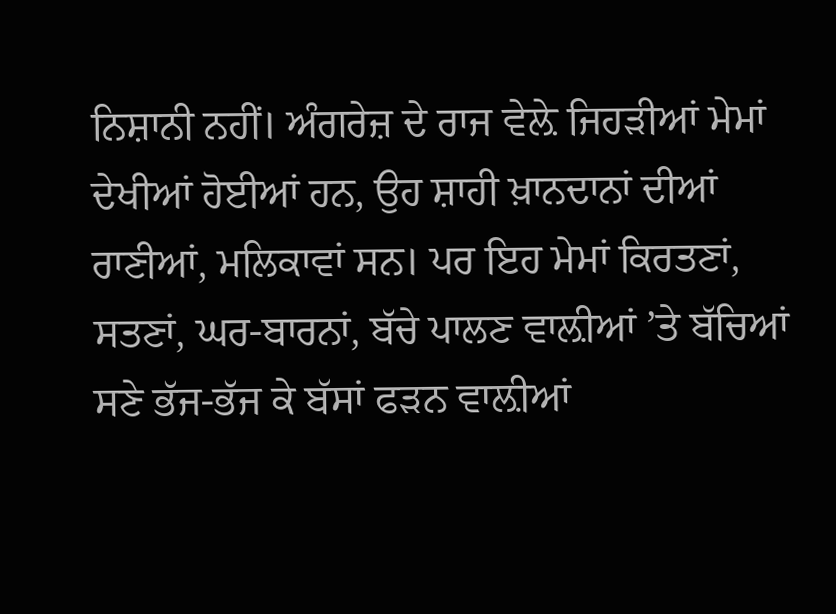ਨਿਸ਼ਾਨੀ ਨਹੀਂ। ਅੰਗਰੇਜ਼ ਦੇ ਰਾਜ ਵੇਲ਼ੇ ਜਿਹੜੀਆਂ ਮੇਮਾਂ ਦੇਖੀਆਂ ਹੋਈਆਂ ਹਨ, ਉਹ ਸ਼ਾਹੀ ਖ਼ਾਨਦਾਨਾਂ ਦੀਆਂ ਰਾਣੀਆਂ, ਮਲਿਕਾਵਾਂ ਸਨ। ਪਰ ਇਹ ਮੇਮਾਂ ਕਿਰਤਣਾਂ, ਸਤਣਾਂ, ਘਰ-ਬਾਰਨਾਂ, ਬੱਚੇ ਪਾਲਣ ਵਾਲ਼ੀਆਂ ’ਤੇ ਬੱਚਿਆਂ ਸਣੇ ਭੱਜ-ਭੱਜ ਕੇ ਬੱਸਾਂ ਫੜਨ ਵਾਲ਼ੀਆਂ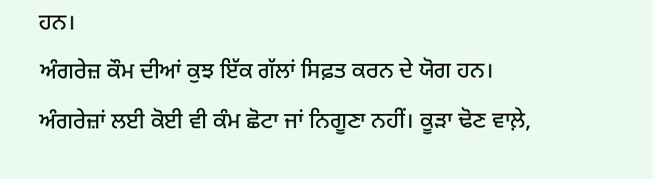ਹਨ।
ਅੰਗਰੇਜ਼ ਕੌਮ ਦੀਆਂ ਕੁਝ ਇੱਕ ਗੱਲਾਂ ਸਿਫ਼ਤ ਕਰਨ ਦੇ ਯੋਗ ਹਨ। ਅੰਗਰੇਜ਼ਾਂ ਲਈ ਕੋਈ ਵੀ ਕੰਮ ਛੋਟਾ ਜਾਂ ਨਿਗੂਣਾ ਨਹੀਂ। ਕੂੜਾ ਢੋਣ ਵਾਲ਼ੇ,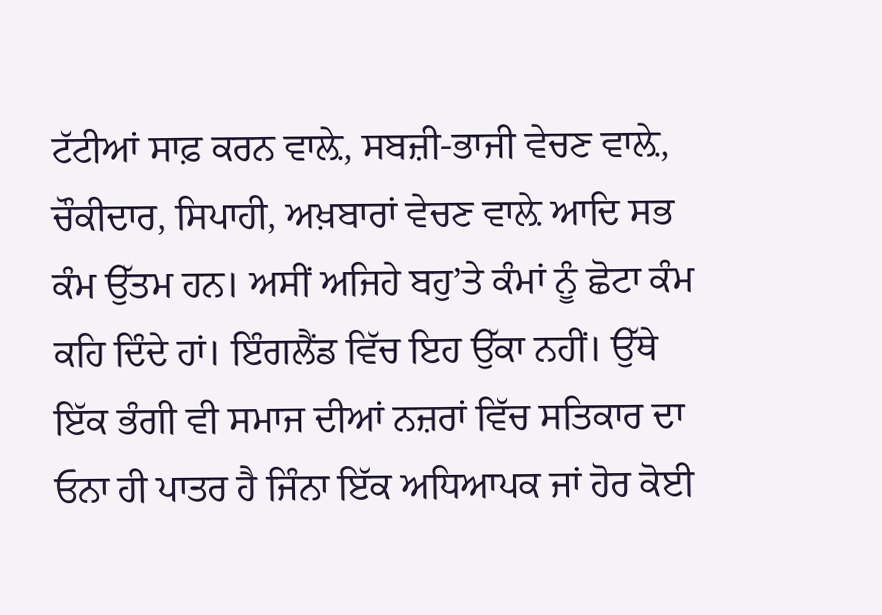ਟੱਟੀਆਂ ਸਾਫ਼ ਕਰਨ ਵਾਲ਼ੇ, ਸਬਜ਼ੀ-ਭਾਜੀ ਵੇਚਣ ਵਾਲ਼ੇ, ਚੌਕੀਦਾਰ, ਸਿਪਾਹੀ, ਅਖ਼ਬਾਰਾਂ ਵੇਚਣ ਵਾਲ਼ੇ ਆਦਿ ਸਭ ਕੰਮ ਉੱਤਮ ਹਨ। ਅਸੀਂ ਅਜਿਹੇ ਬਹੁ’ਤੇ ਕੰਮਾਂ ਨੂੰ ਛੋਟਾ ਕੰਮ ਕਹਿ ਦਿੰਦੇ ਹਾਂ। ਇੰਗਲੈਂਡ ਵਿੱਚ ਇਹ ਉੱਕਾ ਨਹੀਂ। ਉੱਥੇ ਇੱਕ ਭੰਗੀ ਵੀ ਸਮਾਜ ਦੀਆਂ ਨਜ਼ਰਾਂ ਵਿੱਚ ਸਤਿਕਾਰ ਦਾ ਓਨਾ ਹੀ ਪਾਤਰ ਹੈ ਜਿੰਨਾ ਇੱਕ ਅਧਿਆਪਕ ਜਾਂ ਹੋਰ ਕੋਈ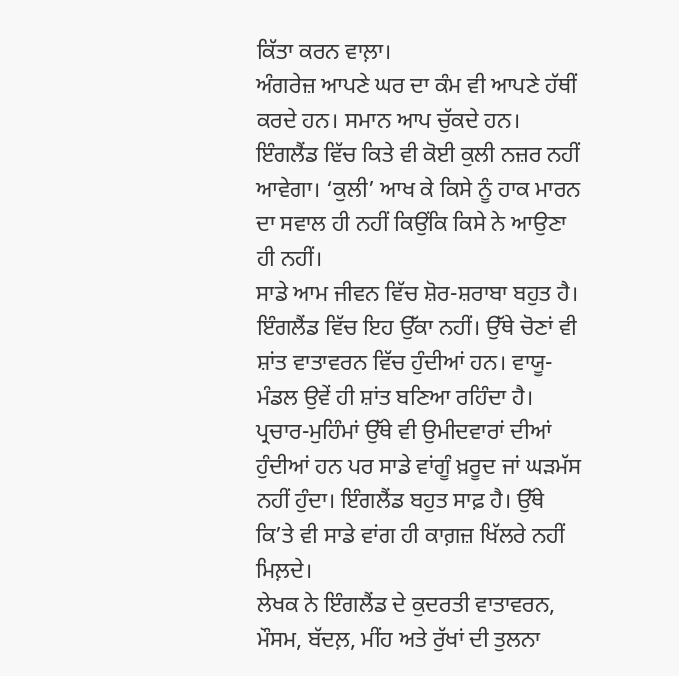ਕਿੱਤਾ ਕਰਨ ਵਾਲ਼ਾ।
ਅੰਗਰੇਜ਼ ਆਪਣੇ ਘਰ ਦਾ ਕੰਮ ਵੀ ਆਪਣੇ ਹੱਥੀਂ ਕਰਦੇ ਹਨ। ਸਮਾਨ ਆਪ ਚੁੱਕਦੇ ਹਨ। ਇੰਗਲੈਂਡ ਵਿੱਚ ਕਿਤੇ ਵੀ ਕੋਈ ਕੁਲੀ ਨਜ਼ਰ ਨਹੀਂ ਆਵੇਗਾ। ‘ਕੁਲੀ’ ਆਖ ਕੇ ਕਿਸੇ ਨੂੰ ਹਾਕ ਮਾਰਨ ਦਾ ਸਵਾਲ ਹੀ ਨਹੀਂ ਕਿਉਂਕਿ ਕਿਸੇ ਨੇ ਆਉਣਾ ਹੀ ਨਹੀਂ।
ਸਾਡੇ ਆਮ ਜੀਵਨ ਵਿੱਚ ਸ਼ੋਰ-ਸ਼ਰਾਬਾ ਬਹੁਤ ਹੈ। ਇੰਗਲੈਂਡ ਵਿੱਚ ਇਹ ਉੱਕਾ ਨਹੀਂ। ਉੱਥੇ ਚੋਣਾਂ ਵੀ ਸ਼ਾਂਤ ਵਾਤਾਵਰਨ ਵਿੱਚ ਹੁੰਦੀਆਂ ਹਨ। ਵਾਯੂ-ਮੰਡਲ ਉਵੇਂ ਹੀ ਸ਼ਾਂਤ ਬਣਿਆ ਰਹਿੰਦਾ ਹੈ। ਪ੍ਰਚਾਰ-ਮੁਹਿੰਮਾਂ ਉੱਥੇ ਵੀ ਉਮੀਦਵਾਰਾਂ ਦੀਆਂ ਹੁੰਦੀਆਂ ਹਨ ਪਰ ਸਾਡੇ ਵਾਂਗੂੰ ਖ਼ਰੂਦ ਜਾਂ ਘੜਮੱਸ ਨਹੀਂ ਹੁੰਦਾ। ਇੰਗਲੈਂਡ ਬਹੁਤ ਸਾਫ਼ ਹੈ। ਉੱਥੇ ਕਿ’ਤੇ ਵੀ ਸਾਡੇ ਵਾਂਗ ਹੀ ਕਾਗ਼ਜ਼ ਖਿੱਲਰੇ ਨਹੀਂ ਮਿਲ਼ਦੇ।
ਲੇਖਕ ਨੇ ਇੰਗਲੈਂਡ ਦੇ ਕੁਦਰਤੀ ਵਾਤਾਵਰਨ, ਮੌਸਮ, ਬੱਦਲ਼, ਮੀਂਹ ਅਤੇ ਰੁੱਖਾਂ ਦੀ ਤੁਲਨਾ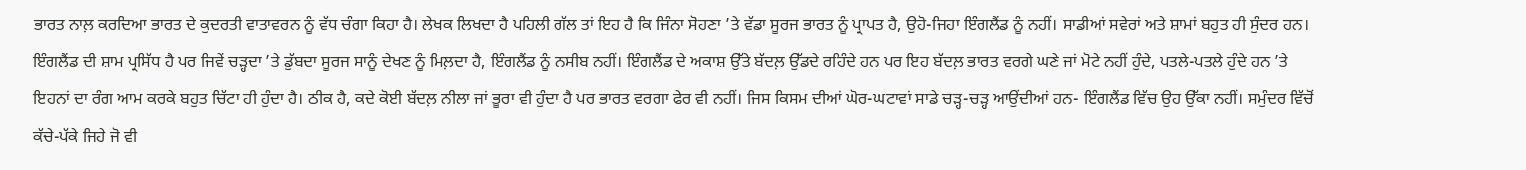ਭਾਰਤ ਨਾਲ਼ ਕਰਦਿਆ ਭਾਰਤ ਦੇ ਕੁਦਰਤੀ ਵਾਤਾਵਰਨ ਨੂੰ ਵੱਧ ਚੰਗਾ ਕਿਹਾ ਹੈ। ਲੇਖਕ ਲਿਖਦਾ ਹੈ ਪਹਿਲੀ ਗੱਲ ਤਾਂ ਇਹ ਹੈ ਕਿ ਜਿੰਨਾ ਸੋਹਣਾ ’ਤੇ ਵੱਡਾ ਸੂਰਜ ਭਾਰਤ ਨੂੰ ਪ੍ਰਾਪਤ ਹੈ, ਉਹੋ-ਜਿਹਾ ਇੰਗਲੈਂਡ ਨੂੰ ਨਹੀਂ। ਸਾਡੀਆਂ ਸਵੇਰਾਂ ਅਤੇ ਸ਼ਾਮਾਂ ਬਹੁਤ ਹੀ ਸੁੰਦਰ ਹਨ। ਇੰਗਲੈਂਡ ਦੀ ਸ਼ਾਮ ਪ੍ਰਸਿੱਧ ਹੈ ਪਰ ਜਿਵੇਂ ਚੜ੍ਹਦਾ ’ਤੇ ਡੁੱਬਦਾ ਸੂਰਜ ਸਾਨੂੰ ਦੇਖਣ ਨੂੰ ਮਿਲ਼ਦਾ ਹੈ, ਇੰਗਲੈਂਡ ਨੂੰ ਨਸੀਬ ਨਹੀਂ। ਇੰਗਲੈਂਡ ਦੇ ਅਕਾਸ਼ ਉੱਤੇ ਬੱਦਲ਼ ਉੱਡਦੇ ਰਹਿੰਦੇ ਹਨ ਪਰ ਇਹ ਬੱਦਲ਼ ਭਾਰਤ ਵਰਗੇ ਘਣੇ ਜਾਂ ਮੋਟੇ ਨਹੀਂ ਹੁੰਦੇ, ਪਤਲੇ-ਪਤਲੇ ਹੁੰਦੇ ਹਨ ’ਤੇ ਇਹਨਾਂ ਦਾ ਰੰਗ ਆਮ ਕਰਕੇ ਬਹੁਤ ਚਿੱਟਾ ਹੀ ਹੁੰਦਾ ਹੈ। ਠੀਕ ਹੈ, ਕਦੇ ਕੋਈ ਬੱਦਲ਼ ਨੀਲਾ ਜਾਂ ਭੂਰਾ ਵੀ ਹੁੰਦਾ ਹੈ ਪਰ ਭਾਰਤ ਵਰਗਾ ਫੇਰ ਵੀ ਨਹੀਂ। ਜਿਸ ਕਿਸਮ ਦੀਆਂ ਘੋਰ-ਘਟਾਵਾਂ ਸਾਡੇ ਚੜ੍ਹ-ਚੜ੍ਹ ਆਉਂਦੀਆਂ ਹਨ- ਇੰਗਲੈਂਡ ਵਿੱਚ ਉਹ ਉੱਕਾ ਨਹੀਂ। ਸਮੁੰਦਰ ਵਿੱਚੋਂ ਕੱਚੇ-ਪੱਕੇ ਜਿਹੇ ਜੋ ਵੀ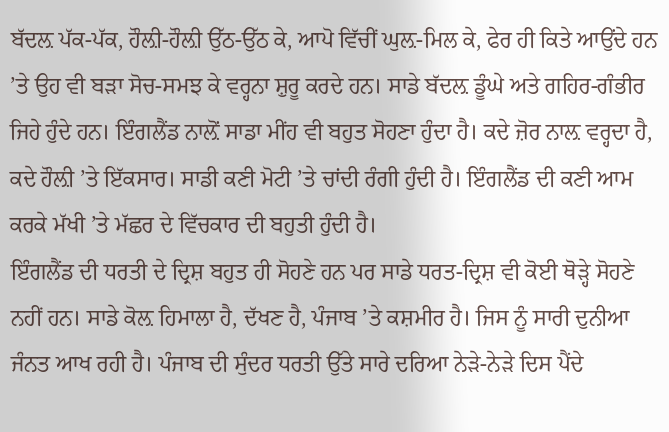ਬੱਦਲ਼ ਪੱਕ-ਪੱਕ, ਹੌਲ਼ੀ-ਹੌਲ਼ੀ ਉੱਠ-ਉੱਠ ਕੇ, ਆਪੋ ਵਿੱਚੀਂ ਘੁਲ਼-ਮਿਲ ਕੇ, ਫੇਰ ਹੀ ਕਿਤੇ ਆਉਂਦੇ ਹਨ ’ਤੇ ਉਹ ਵੀ ਬੜਾ ਸੋਚ-ਸਮਝ ਕੇ ਵਰ੍ਹਨਾ ਸ਼ੁਰੂ ਕਰਦੇ ਹਨ। ਸਾਡੇ ਬੱਦਲ਼ ਡੂੰਘੇ ਅਤੇ ਗਹਿਰ-ਗੰਭੀਰ ਜਿਹੇ ਹੁੰਦੇ ਹਨ। ਇੰਗਲੈਂਡ ਨਾਲ਼ੋਂ ਸਾਡਾ ਮੀਂਹ ਵੀ ਬਹੁਤ ਸੋਹਣਾ ਹੁੰਦਾ ਹੈ। ਕਦੇ ਜ਼ੋਰ ਨਾਲ਼ ਵਰ੍ਹਦਾ ਹੈ, ਕਦੇ ਹੌਲ਼ੀ ’ਤੇ ਇੱਕਸਾਰ। ਸਾਡੀ ਕਣੀ ਮੋਟੀ ’ਤੇ ਚਾਂਦੀ ਰੰਗੀ ਹੁੰਦੀ ਹੈ। ਇੰਗਲੈਂਡ ਦੀ ਕਣੀ ਆਮ ਕਰਕੇ ਮੱਖੀ ’ਤੇ ਮੱਛਰ ਦੇ ਵਿੱਚਕਾਰ ਦੀ ਬਹੁਤੀ ਹੁੰਦੀ ਹੈ।
ਇੰਗਲੈਂਡ ਦੀ ਧਰਤੀ ਦੇ ਦ੍ਰਿਸ਼ ਬਹੁਤ ਹੀ ਸੋਹਣੇ ਹਨ ਪਰ ਸਾਡੇ ਧਰਤ-ਦ੍ਰਿਸ਼ ਵੀ ਕੋਈ ਥੋੜ੍ਹੇ ਸੋਹਣੇ ਨਹੀਂ ਹਨ। ਸਾਡੇ ਕੋਲ਼ ਹਿਮਾਲਾ ਹੈ, ਦੱਖਣ ਹੈ, ਪੰਜਾਬ ’ਤੇ ਕਸ਼ਮੀਰ ਹੈ। ਜਿਸ ਨੂੰ ਸਾਰੀ ਦੁਨੀਆ ਜੰਨਤ ਆਖ ਰਹੀ ਹੈ। ਪੰਜਾਬ ਦੀ ਸੁੰਦਰ ਧਰਤੀ ਉੱਤੇ ਸਾਰੇ ਦਰਿਆ ਨੇੜੇ-ਨੇੜੇ ਦਿਸ ਪੈਂਦੇ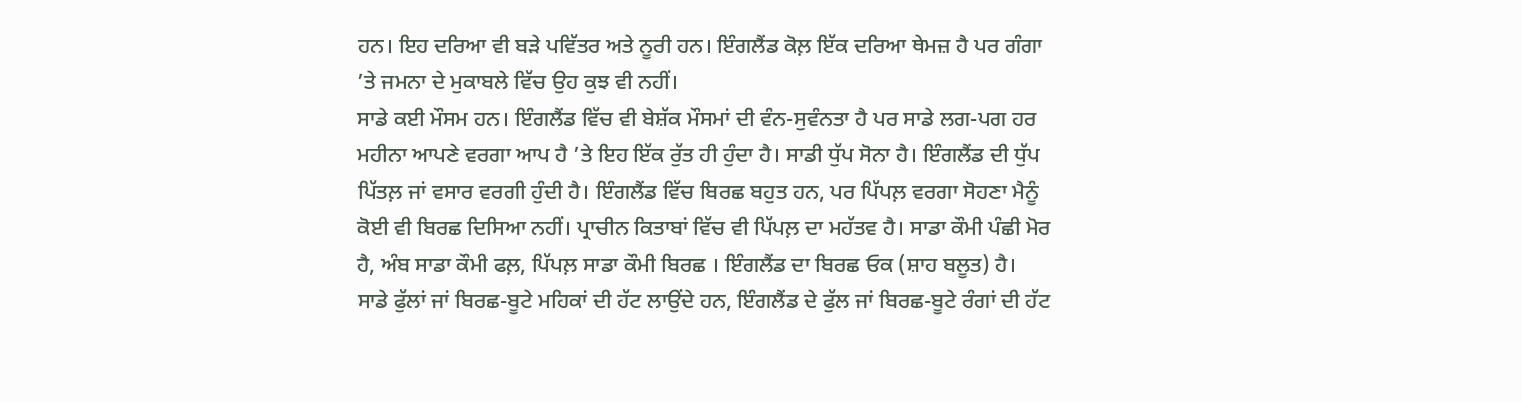ਹਨ। ਇਹ ਦਰਿਆ ਵੀ ਬੜੇ ਪਵਿੱਤਰ ਅਤੇ ਨੂਰੀ ਹਨ। ਇੰਗਲੈਂਡ ਕੋਲ਼ ਇੱਕ ਦਰਿਆ ਥੇਮਜ਼ ਹੈ ਪਰ ਗੰਗਾ ’ਤੇ ਜਮਨਾ ਦੇ ਮੁਕਾਬਲੇ ਵਿੱਚ ਉਹ ਕੁਝ ਵੀ ਨਹੀਂ।
ਸਾਡੇ ਕਈ ਮੌਸਮ ਹਨ। ਇੰਗਲੈਂਡ ਵਿੱਚ ਵੀ ਬੇਸ਼ੱਕ ਮੌਸਮਾਂ ਦੀ ਵੰਨ-ਸੁਵੰਨਤਾ ਹੈ ਪਰ ਸਾਡੇ ਲਗ-ਪਗ ਹਰ ਮਹੀਨਾ ਆਪਣੇ ਵਰਗਾ ਆਪ ਹੈ ’ਤੇ ਇਹ ਇੱਕ ਰੁੱਤ ਹੀ ਹੁੰਦਾ ਹੈ। ਸਾਡੀ ਧੁੱਪ ਸੋਨਾ ਹੈ। ਇੰਗਲੈਂਡ ਦੀ ਧੁੱਪ ਪਿੱਤਲ਼ ਜਾਂ ਵਸਾਰ ਵਰਗੀ ਹੁੰਦੀ ਹੈ। ਇੰਗਲੈਂਡ ਵਿੱਚ ਬਿਰਛ ਬਹੁਤ ਹਨ, ਪਰ ਪਿੱਪਲ਼ ਵਰਗਾ ਸੋਹਣਾ ਮੈਨੂੰ ਕੋਈ ਵੀ ਬਿਰਛ ਦਿਸਿਆ ਨਹੀਂ। ਪ੍ਰਾਚੀਨ ਕਿਤਾਬਾਂ ਵਿੱਚ ਵੀ ਪਿੱਪਲ਼ ਦਾ ਮਹੱਤਵ ਹੈ। ਸਾਡਾ ਕੌਮੀ ਪੰਛੀ ਮੋਰ ਹੈ, ਅੰਬ ਸਾਡਾ ਕੌਮੀ ਫਲ਼, ਪਿੱਪਲ਼ ਸਾਡਾ ਕੌਮੀ ਬਿਰਛ । ਇੰਗਲੈਂਡ ਦਾ ਬਿਰਛ ਓਕ (ਸ਼ਾਹ ਬਲੂਤ) ਹੈ।
ਸਾਡੇ ਫੁੱਲਾਂ ਜਾਂ ਬਿਰਛ-ਬੂਟੇ ਮਹਿਕਾਂ ਦੀ ਹੱਟ ਲਾਉਂਦੇ ਹਨ, ਇੰਗਲੈਂਡ ਦੇ ਫੁੱਲ ਜਾਂ ਬਿਰਛ-ਬੂਟੇ ਰੰਗਾਂ ਦੀ ਹੱਟ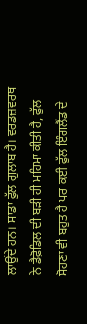ਲਾਉਂਦੇ ਹਨ। ਸਾਡਾ ਫੁੱਲ ਗੁਲਾਬ ਹੈ। ਵਰਡਜ਼ਵਰਥ ਨੇ ਡੈਫ਼ੋਡਿਲ ਦੀ ਬੜੀ ਹੀ ਮਹਿਮਾ ਕੀਤੀ ਹੈ, ਫੁੱਲ ਸੋਹਣਾ ਵੀ ਬਹੁਤ ਹੈ ਪਰ ਕਈ ਫੁੱਲ ਇੰਗਲੈਂਡ ਦੇ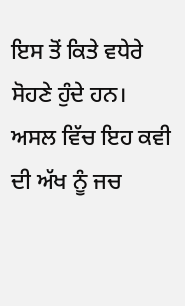ਇਸ ਤੋਂ ਕਿਤੇ ਵਧੇਰੇ ਸੋਹਣੇ ਹੁੰਦੇ ਹਨ। ਅਸਲ ਵਿੱਚ ਇਹ ਕਵੀ ਦੀ ਅੱਖ ਨੂੰ ਜਚ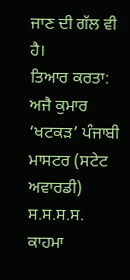ਜਾਣ ਦੀ ਗੱਲ ਵੀ ਹੈ।
ਤਿਆਰ ਕਰਤਾ:
ਅਜੈ ਕੁਮਾਰ ‘ਖਟਕੜ’ ਪੰਜਾਬੀ ਮਾਸਟਰ (ਸਟੇਟ ਅਵਾਰਡੀ) ਸ.ਸ.ਸ.ਸ. ਕਾਹਮਾ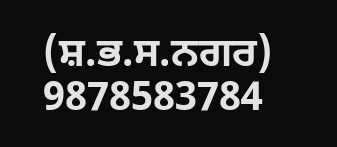(ਸ਼.ਭ.ਸ.ਨਗਰ) 9878583784